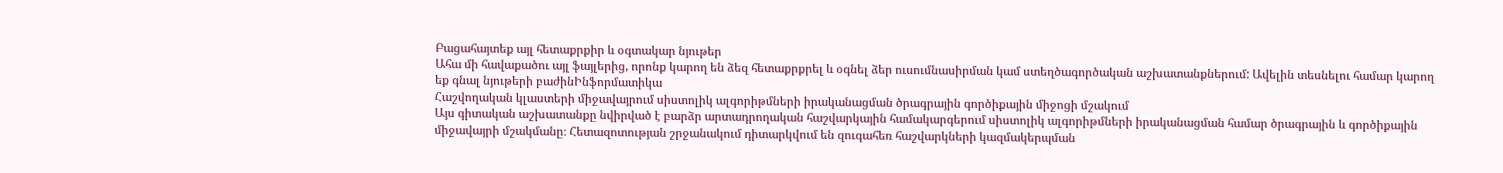Բացահայտեք այլ հետաքրքիր և օգտակար նյութեր
Ահա մի հավաքածու այլ ֆայլերից, որոնք կարող են ձեզ հետաքրքրել և օգնել ձեր ուսումնասիրման կամ ստեղծագործական աշխատանքներում: Ավելին տեսնելու համար կարող եք գնալ նյութերի բաժինԻնֆորմատիկա
Հաշվողական կլաստերի միջավայրում սիստոլիկ ալգորիթմների իրականացման ծրագրային գործիքային միջոցի մշակում
Այս գիտական աշխատանքը նվիրված է բարձր արտադրողական հաշվարկային համակարգերում սիստոլիկ ալգորիթմների իրականացման համար ծրագրային և գործիքային միջավայրի մշակմանը։ Հետազոտության շրջանակում դիտարկվում են զուգահեռ հաշվարկների կազմակերպման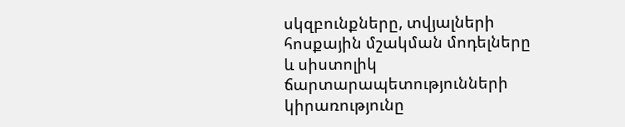սկզբունքները, տվյալների հոսքային մշակման մոդելները և սիստոլիկ ճարտարապետությունների կիրառությունը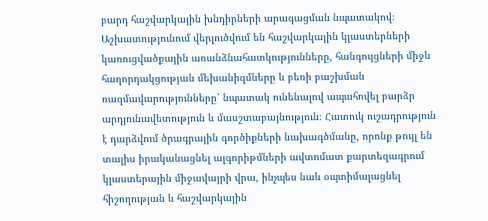բարդ հաշվարկային խնդիրների արագացման նպատակով։ Աշխատությունում վերլուծվում են հաշվարկային կլաստերների կառուցվածքային առանձնահատկությունները, հանգույցների միջև հաղորդակցության մեխանիզմները և բեռի բաշխման ռազմավարությունները՝ նպատակ ունենալով ապահովել բարձր արդյունավետություն և մասշտաբայնություն։ Հատուկ ուշադրություն է դարձվում ծրագրային գործիքների նախագծմանը, որոնք թույլ են տալիս իրականացնել ալգորիթմների ավտոմատ քարտեզագրում կլաստերային միջավայրի վրա, ինչպես նաև օպտիմալացնել հիշողության և հաշվարկային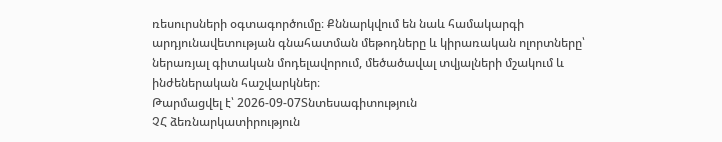ռեսուրսների օգտագործումը։ Քննարկվում են նաև համակարգի արդյունավետության գնահատման մեթոդները և կիրառական ոլորտները՝ ներառյալ գիտական մոդելավորում, մեծածավալ տվյալների մշակում և ինժեներական հաշվարկներ։
Թարմացվել է՝ 2026-09-07Տնտեսագիտություն
ՉՀ ձեռնարկատիրություն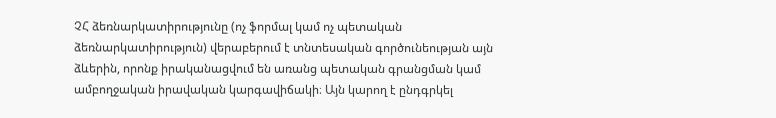ՉՀ ձեռնարկատիրությունը (ոչ ֆորմալ կամ ոչ պետական ձեռնարկատիրություն) վերաբերում է տնտեսական գործունեության այն ձևերին, որոնք իրականացվում են առանց պետական գրանցման կամ ամբողջական իրավական կարգավիճակի։ Այն կարող է ընդգրկել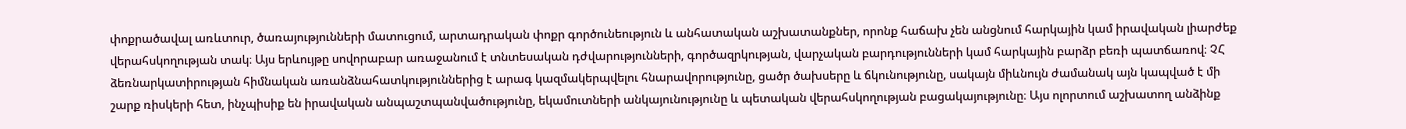փոքրածավալ առևտուր, ծառայությունների մատուցում, արտադրական փոքր գործունեություն և անհատական աշխատանքներ, որոնք հաճախ չեն անցնում հարկային կամ իրավական լիարժեք վերահսկողության տակ։ Այս երևույթը սովորաբար առաջանում է տնտեսական դժվարությունների, գործազրկության, վարչական բարդությունների կամ հարկային բարձր բեռի պատճառով։ ՉՀ ձեռնարկատիրության հիմնական առանձնահատկություններից է արագ կազմակերպվելու հնարավորությունը, ցածր ծախսերը և ճկունությունը, սակայն միևնույն ժամանակ այն կապված է մի շարք ռիսկերի հետ, ինչպիսիք են իրավական անպաշտպանվածությունը, եկամուտների անկայունությունը և պետական վերահսկողության բացակայությունը։ Այս ոլորտում աշխատող անձինք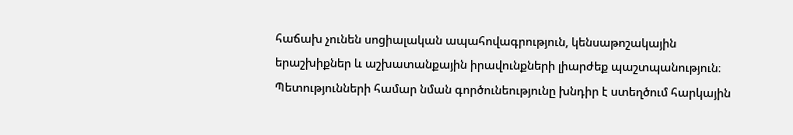հաճախ չունեն սոցիալական ապահովագրություն, կենսաթոշակային երաշխիքներ և աշխատանքային իրավունքների լիարժեք պաշտպանություն։ Պետությունների համար նման գործունեությունը խնդիր է ստեղծում հարկային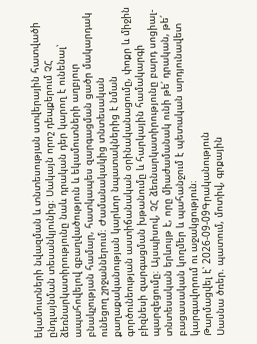եկամուտների նվազման և տնտեսության ստվերային հատվածի ընդլայնման տեսանկյունից։ Սակայն որոշ դեպքերում ՉՀ ձեռնարկատիրությունը նաև դրական դեր կարող է ունենալ՝ ապահովելով զբաղվածություն և եկամուտների աղբյուր բնակչության համար, հատկապես զարգացման ցածր մակարդակ ունեցող շրջաններում։ Ժամանակակից տնտեսական քաղաքականության կարևոր նպատակներից է նման գործունեության աստիճանական օրինականացումը, փոքր և միջին բիզնեսի զարգացման խթանումը և հարկային համակարգի պարզեցումը։ Այսպիսով, ՉՀ ձեռնարկատիրությունը բարդ սոցիալ-տնտեսական երևույթ է, որը միաժամանակ ունի թե՛ դրական, թե՛ բացասական կողմեր և պահանջում է պետական արդյունավետ կարգավորում ու աջակցություն։
Թարմացվել է՝ 2026-09-09Գրականություն
Սասնա ծռեր. պատում, մոտիվ, գրքային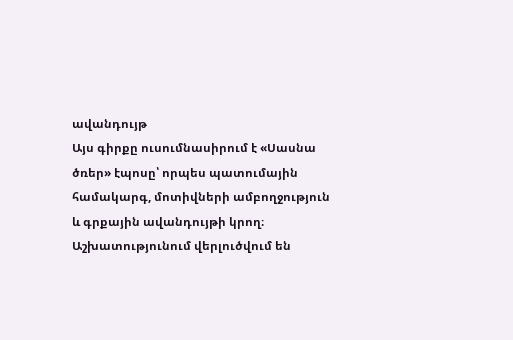ավանդույթ
Այս գիրքը ուսումնասիրում է «Սասնա ծռեր» էպոսը՝ որպես պատումային համակարգ, մոտիվների ամբողջություն և գրքային ավանդույթի կրող։ Աշխատությունում վերլուծվում են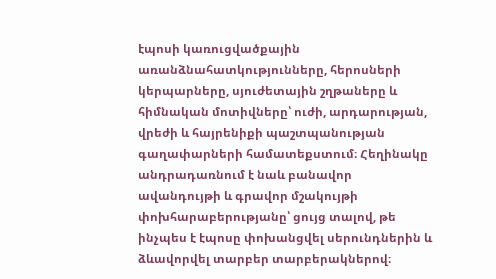էպոսի կառուցվածքային առանձնահատկությունները, հերոսների կերպարները, սյուժետային շղթաները և հիմնական մոտիվները՝ ուժի, արդարության, վրեժի և հայրենիքի պաշտպանության գաղափարների համատեքստում։ Հեղինակը անդրադառնում է նաև բանավոր ավանդույթի և գրավոր մշակույթի փոխհարաբերությանը՝ ցույց տալով, թե ինչպես է էպոսը փոխանցվել սերունդներին և ձևավորվել տարբեր տարբերակներով։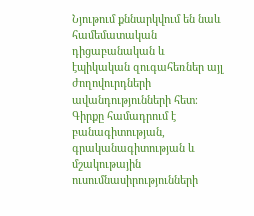Նյութում քննարկվում են նաև համեմատական դիցաբանական և էպիկական զուգահեռներ այլ ժողովուրդների ավանդությունների հետ։ Գիրքը համադրում է բանագիտության, գրականագիտության և մշակութային ուսումնասիրությունների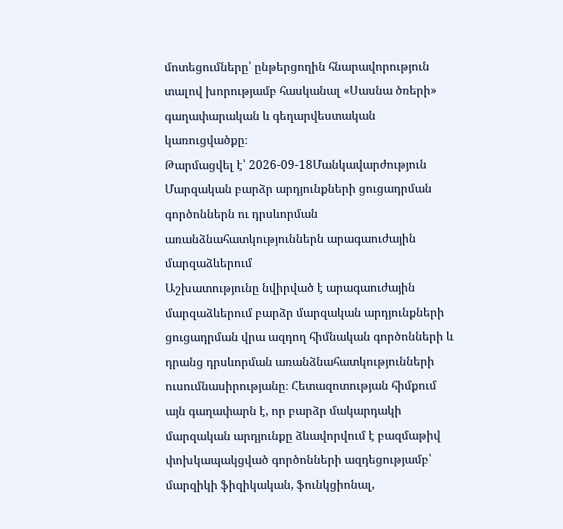մոտեցումները՝ ընթերցողին հնարավորություն տալով խորությամբ հասկանալ «Սասնա ծռերի» գաղափարական և գեղարվեստական կառուցվածքը։
Թարմացվել է՝ 2026-09-18Մանկավարժություն
Մարզական բարձր արդյունքների ցուցադրման գործոններն ու դրսևորման առանձնահատկություններն արագաուժային մարզաձևերում
Աշխատությունը նվիրված է արագաուժային մարզաձևերում բարձր մարզական արդյունքների ցուցադրման վրա ազդող հիմնական գործոնների և դրանց դրսևորման առանձնահատկությունների ուսումնասիրությանը։ Հետազոտության հիմքում այն գաղափարն է, որ բարձր մակարդակի մարզական արդյունքը ձևավորվում է բազմաթիվ փոխկապակցված գործոնների ազդեցությամբ՝ մարզիկի ֆիզիկական, ֆունկցիոնալ,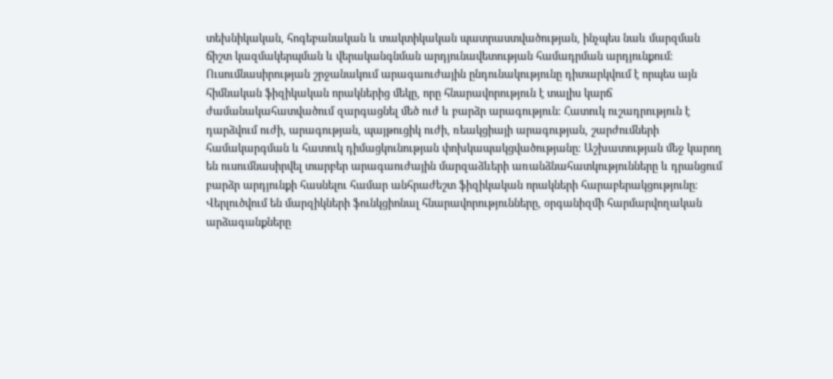տեխնիկական, հոգեբանական և տակտիկական պատրաստվածության, ինչպես նաև մարզման ճիշտ կազմակերպման և վերականգնման արդյունավետության համադրման արդյունքում։ Ուսումնասիրության շրջանակում արագաուժային ընդունակությունը դիտարկվում է որպես այն հիմնական ֆիզիկական որակներից մեկը, որը հնարավորություն է տալիս կարճ ժամանակահատվածում զարգացնել մեծ ուժ և բարձր արագություն։ Հատուկ ուշադրություն է դարձվում ուժի, արագության, պայթուցիկ ուժի, ռեակցիայի արագության, շարժումների համակարգման և հատուկ դիմացկունության փոխկապակցվածությանը։ Աշխատության մեջ կարող են ուսումնասիրվել տարբեր արագաուժային մարզաձևերի առանձնահատկությունները և դրանցում բարձր արդյունքի հասնելու համար անհրաժեշտ ֆիզիկական որակների հարաբերակցությունը։ Վերլուծվում են մարզիկների ֆունկցիոնալ հնարավորությունները, օրգանիզմի հարմարվողական արձագանքները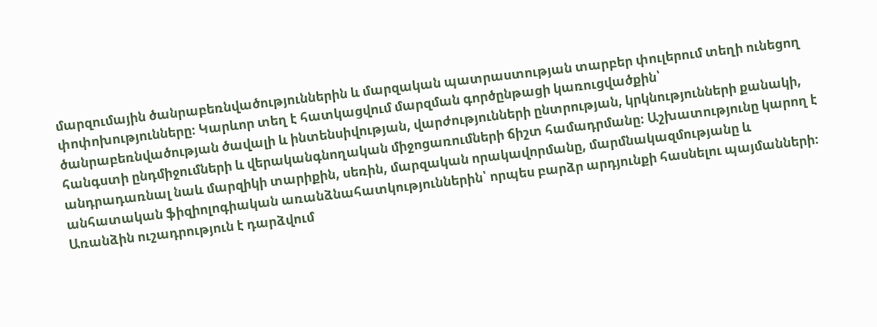մարզումային ծանրաբեռնվածություններին և մարզական պատրաստության տարբեր փուլերում տեղի ունեցող փոփոխությունները։ Կարևոր տեղ է հատկացվում մարզման գործընթացի կառուցվածքին՝ ծանրաբեռնվածության ծավալի և ինտենսիվության, վարժությունների ընտրության, կրկնությունների քանակի, հանգստի ընդմիջումների և վերականգնողական միջոցառումների ճիշտ համադրմանը։ Աշխատությունը կարող է անդրադառնալ նաև մարզիկի տարիքին, սեռին, մարզական որակավորմանը, մարմնակազմությանը և անհատական ֆիզիոլոգիական առանձնահատկություններին՝ որպես բարձր արդյունքի հասնելու պայմանների։ Առանձին ուշադրություն է դարձվում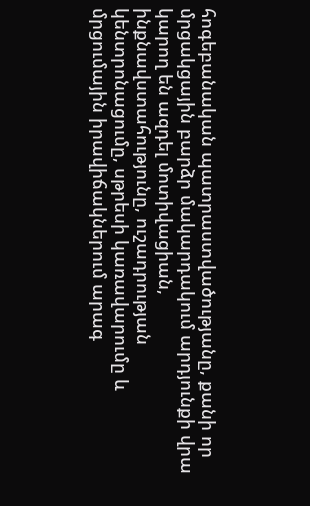հոգեբանական պատրաստվածությանը, քանի որ մրցակցային բարձր մակարդակում արդյունքի վրա կարող են ազդել մոտիվացիան, ինքնավստահությունը, ուշադրության կենտրոնացումը, սթրեսի կառավարումը և մրցումային իրավիճակներում արագ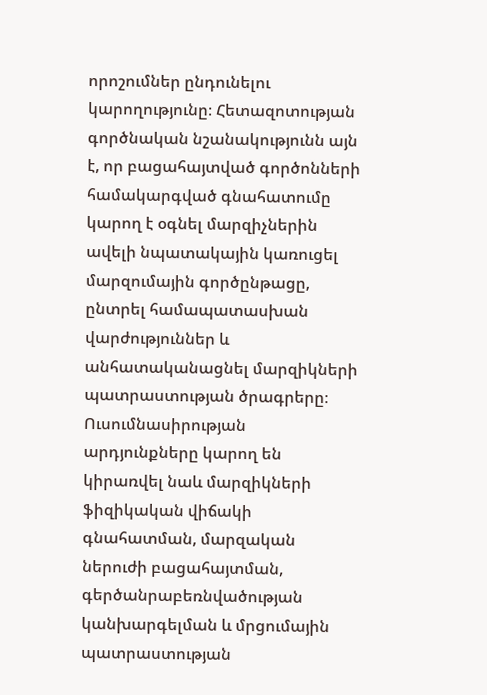որոշումներ ընդունելու կարողությունը։ Հետազոտության գործնական նշանակությունն այն է, որ բացահայտված գործոնների համակարգված գնահատումը կարող է օգնել մարզիչներին ավելի նպատակային կառուցել մարզումային գործընթացը, ընտրել համապատասխան վարժություններ և անհատականացնել մարզիկների պատրաստության ծրագրերը։ Ուսումնասիրության արդյունքները կարող են կիրառվել նաև մարզիկների ֆիզիկական վիճակի գնահատման, մարզական ներուժի բացահայտման, գերծանրաբեռնվածության կանխարգելման և մրցումային պատրաստության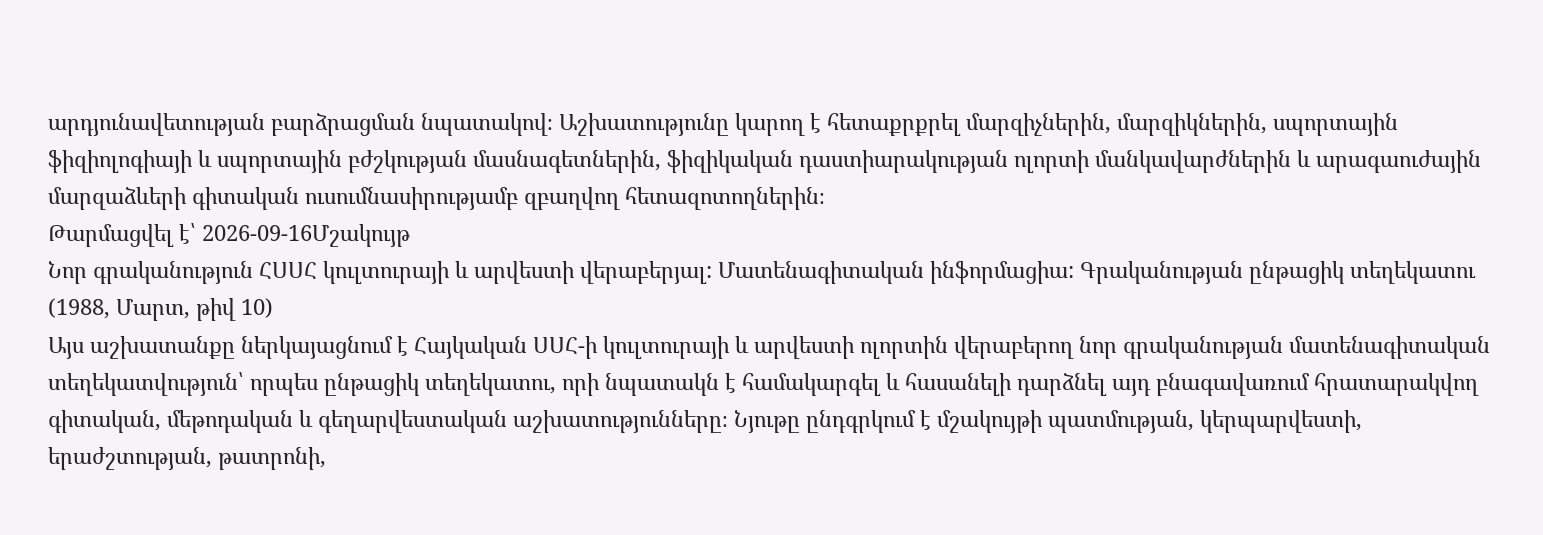արդյունավետության բարձրացման նպատակով։ Աշխատությունը կարող է հետաքրքրել մարզիչներին, մարզիկներին, սպորտային ֆիզիոլոգիայի և սպորտային բժշկության մասնագետներին, ֆիզիկական դաստիարակության ոլորտի մանկավարժներին և արագաուժային մարզաձևերի գիտական ուսումնասիրությամբ զբաղվող հետազոտողներին։
Թարմացվել է՝ 2026-09-16Մշակույթ
Նոր գրականություն ՀՍՍՀ կուլտուրայի և արվեստի վերաբերյալ: Մատենագիտական ինֆորմացիա: Գրականության ընթացիկ տեղեկատու (1988, Մարտ, թիվ 10)
Այս աշխատանքը ներկայացնում է Հայկական ՍՍՀ-ի կուլտուրայի և արվեստի ոլորտին վերաբերող նոր գրականության մատենագիտական տեղեկատվություն՝ որպես ընթացիկ տեղեկատու, որի նպատակն է համակարգել և հասանելի դարձնել այդ բնագավառում հրատարակվող գիտական, մեթոդական և գեղարվեստական աշխատությունները։ Նյութը ընդգրկում է մշակույթի պատմության, կերպարվեստի, երաժշտության, թատրոնի,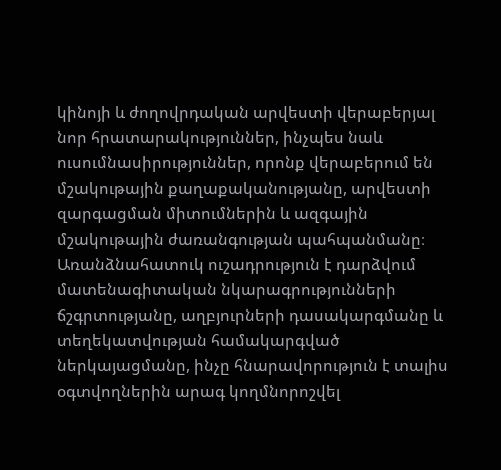կինոյի և ժողովրդական արվեստի վերաբերյալ նոր հրատարակություններ, ինչպես նաև ուսումնասիրություններ, որոնք վերաբերում են մշակութային քաղաքականությանը, արվեստի զարգացման միտումներին և ազգային մշակութային ժառանգության պահպանմանը։ Առանձնահատուկ ուշադրություն է դարձվում մատենագիտական նկարագրությունների ճշգրտությանը, աղբյուրների դասակարգմանը և տեղեկատվության համակարգված ներկայացմանը, ինչը հնարավորություն է տալիս օգտվողներին արագ կողմնորոշվել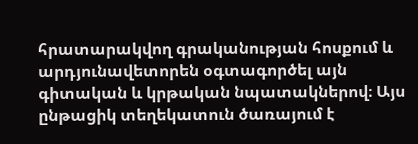հրատարակվող գրականության հոսքում և արդյունավետորեն օգտագործել այն գիտական և կրթական նպատակներով։ Այս ընթացիկ տեղեկատուն ծառայում է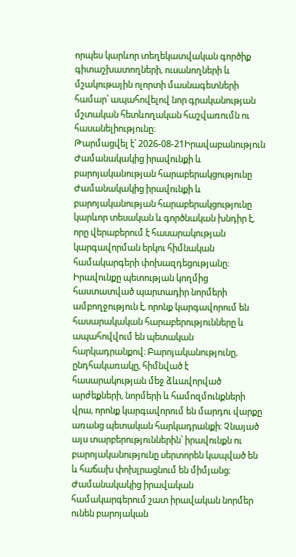որպես կարևոր տեղեկատվական գործիք գիտաշխատողների, ուսանողների և մշակութային ոլորտի մասնագետների համար՝ ապահովելով նոր գրականության մշտական հետևողական հաշվառումն ու հասանելիությունը:
Թարմացվել է՝ 2026-08-21Իրավաբանություն
Ժամանակակից իրավունքի և բարոյականության հարաբերակցությունը
Ժամանակակից իրավունքի և բարոյականության հարաբերակցությունը կարևոր տեսական և գործնական խնդիր է, որը վերաբերում է հասարակության կարգավորման երկու հիմնական համակարգերի փոխազդեցությանը։ Իրավունքը պետության կողմից հաստատված պարտադիր նորմերի ամբողջություն է, որոնք կարգավորում են հասարակական հարաբերությունները և ապահովվում են պետական հարկադրանքով։ Բարոյականությունը, ընդհակառակը, հիմնված է հասարակության մեջ ձևավորված արժեքների, նորմերի և համոզմունքների վրա, որոնք կարգավորում են մարդու վարքը առանց պետական հարկադրանքի։ Չնայած այս տարբերություններին՝ իրավունքն ու բարոյականությունը սերտորեն կապված են և հաճախ փոխլրացնում են միմյանց։ Ժամանակակից իրավական համակարգերում շատ իրավական նորմեր ունեն բարոյական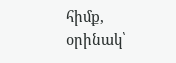հիմք, օրինակ՝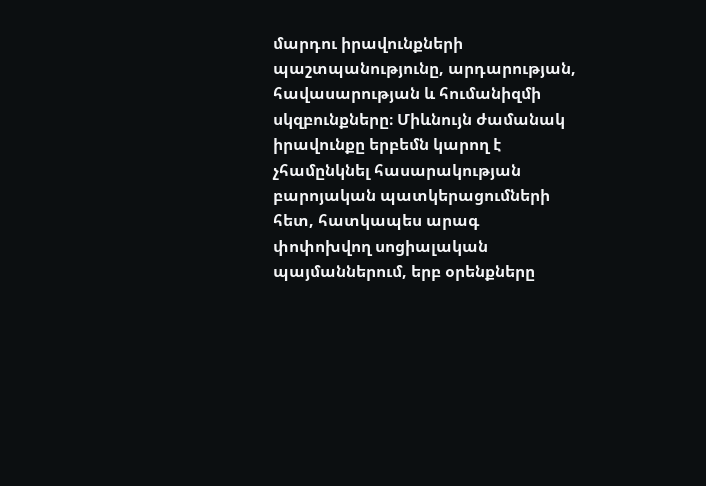մարդու իրավունքների պաշտպանությունը, արդարության, հավասարության և հումանիզմի սկզբունքները։ Միևնույն ժամանակ իրավունքը երբեմն կարող է չհամընկնել հասարակության բարոյական պատկերացումների հետ, հատկապես արագ փոփոխվող սոցիալական պայմաններում, երբ օրենքները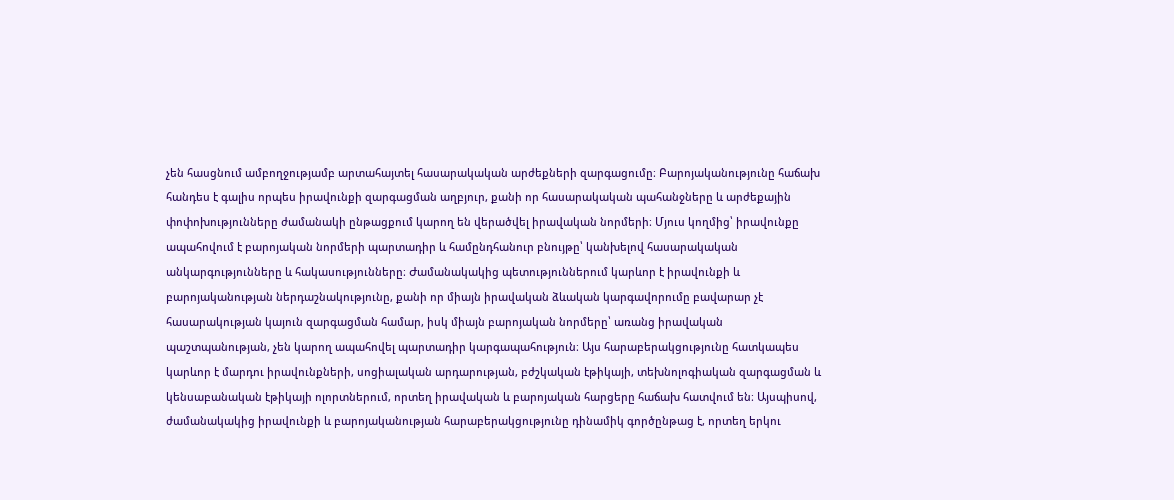չեն հասցնում ամբողջությամբ արտահայտել հասարակական արժեքների զարգացումը։ Բարոյականությունը հաճախ հանդես է գալիս որպես իրավունքի զարգացման աղբյուր, քանի որ հասարակական պահանջները և արժեքային փոփոխությունները ժամանակի ընթացքում կարող են վերածվել իրավական նորմերի։ Մյուս կողմից՝ իրավունքը ապահովում է բարոյական նորմերի պարտադիր և համընդհանուր բնույթը՝ կանխելով հասարակական անկարգությունները և հակասությունները։ Ժամանակակից պետություններում կարևոր է իրավունքի և բարոյականության ներդաշնակությունը, քանի որ միայն իրավական ձևական կարգավորումը բավարար չէ հասարակության կայուն զարգացման համար, իսկ միայն բարոյական նորմերը՝ առանց իրավական պաշտպանության, չեն կարող ապահովել պարտադիր կարգապահություն։ Այս հարաբերակցությունը հատկապես կարևոր է մարդու իրավունքների, սոցիալական արդարության, բժշկական էթիկայի, տեխնոլոգիական զարգացման և կենսաբանական էթիկայի ոլորտներում, որտեղ իրավական և բարոյական հարցերը հաճախ հատվում են։ Այսպիսով, ժամանակակից իրավունքի և բարոյականության հարաբերակցությունը դինամիկ գործընթաց է, որտեղ երկու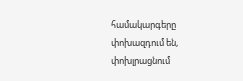համակարգերը փոխազդում են, փոխլրացնում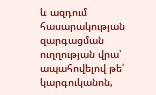և ազդում հասարակության զարգացման ուղղության վրա՝ ապահովելով թե՛ կարգուկանոն,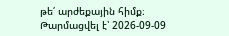թե՛ արժեքային հիմք։
Թարմացվել է՝ 2026-09-09